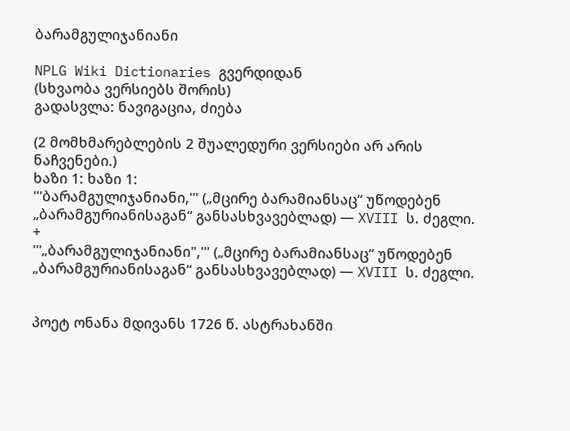ბარამგულიჯანიანი

NPLG Wiki Dictionaries გვერდიდან
(სხვაობა ვერსიებს შორის)
გადასვლა: ნავიგაცია, ძიება

(2 მომხმარებლების 2 შუალედური ვერსიები არ არის ნაჩვენები.)
ხაზი 1: ხაზი 1:
'''ბარამგულიჯანიანი,''' („მცირე ბარამიანსაც“ უწოდებენ „ბარამგურიანისაგან“ განსასხვავებლად) — XVIII ს. ძეგლი.
+
'''„ბარამგულიჯანიანი",''' („მცირე ბარამიანსაც“ უწოდებენ „ბარამგურიანისაგან“ განსასხვავებლად) — XVIII ს. ძეგლი.


პოეტ ონანა მდივანს 1726 წ. ასტრახანში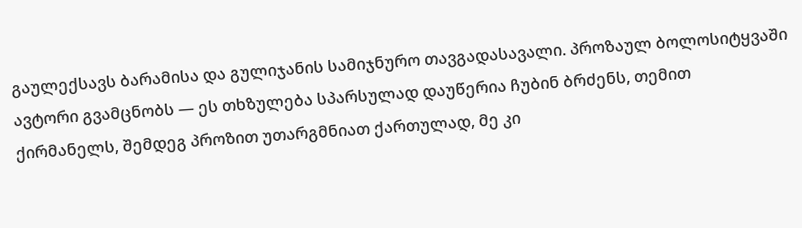გაულექსავს ბარამისა და გულიჯანის სამიჯნურო თავგადასავალი. პროზაულ ბოლოსიტყვაში ავტორი გვამცნობს — ეს თხზულება სპარსულად დაუწერია ჩუბინ ბრძენს, თემით ქირმანელს, შემდეგ პროზით უთარგმნიათ ქართულად, მე კი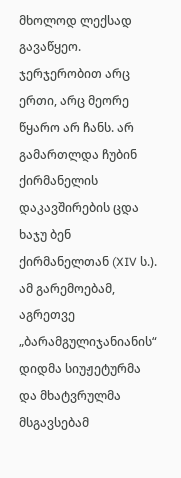მხოლოდ ლექსად გავაწყეო. ჯერჯერობით არც ერთი, არც მეორე წყარო არ ჩანს. არ გამართლდა ჩუბინ ქირმანელის დაკავშირების ცდა ხაჯუ ბენ ქირმანელთან (XIV ს.). ამ გარემოებამ, აგრეთვე „ბარამგულიჯანიანის“ დიდმა სიუჟეტურმა და მხატვრულმა მსგავსებამ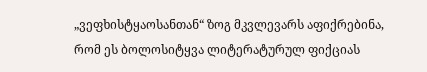„ვეფხისტყაოსანთან“ ზოგ მკვლევარს აფიქრებინა, რომ ეს ბოლოსიტყვა ლიტერატურულ ფიქციას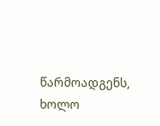წარმოადგენს, ხოლო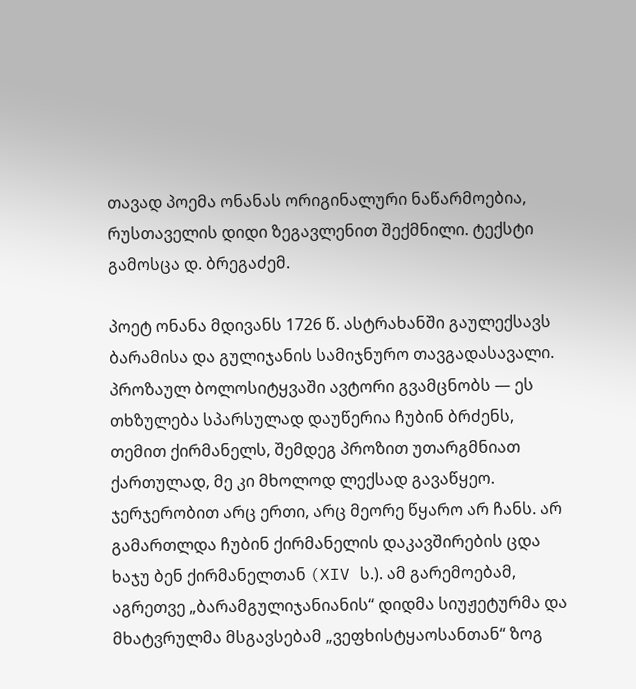თავად პოემა ონანას ორიგინალური ნაწარმოებია, რუსთაველის დიდი ზეგავლენით შექმნილი. ტექსტი გამოსცა დ. ბრეგაძემ.

პოეტ ონანა მდივანს 1726 წ. ასტრახანში გაულექსავს ბარამისა და გულიჯანის სამიჯნურო თავგადასავალი. პროზაულ ბოლოსიტყვაში ავტორი გვამცნობს — ეს თხზულება სპარსულად დაუწერია ჩუბინ ბრძენს, თემით ქირმანელს, შემდეგ პროზით უთარგმნიათ ქართულად, მე კი მხოლოდ ლექსად გავაწყეო. ჯერჯერობით არც ერთი, არც მეორე წყარო არ ჩანს. არ გამართლდა ჩუბინ ქირმანელის დაკავშირების ცდა ხაჯუ ბენ ქირმანელთან (XIV ს.). ამ გარემოებამ, აგრეთვე „ბარამგულიჯანიანის“ დიდმა სიუჟეტურმა და მხატვრულმა მსგავსებამ „ვეფხისტყაოსანთან“ ზოგ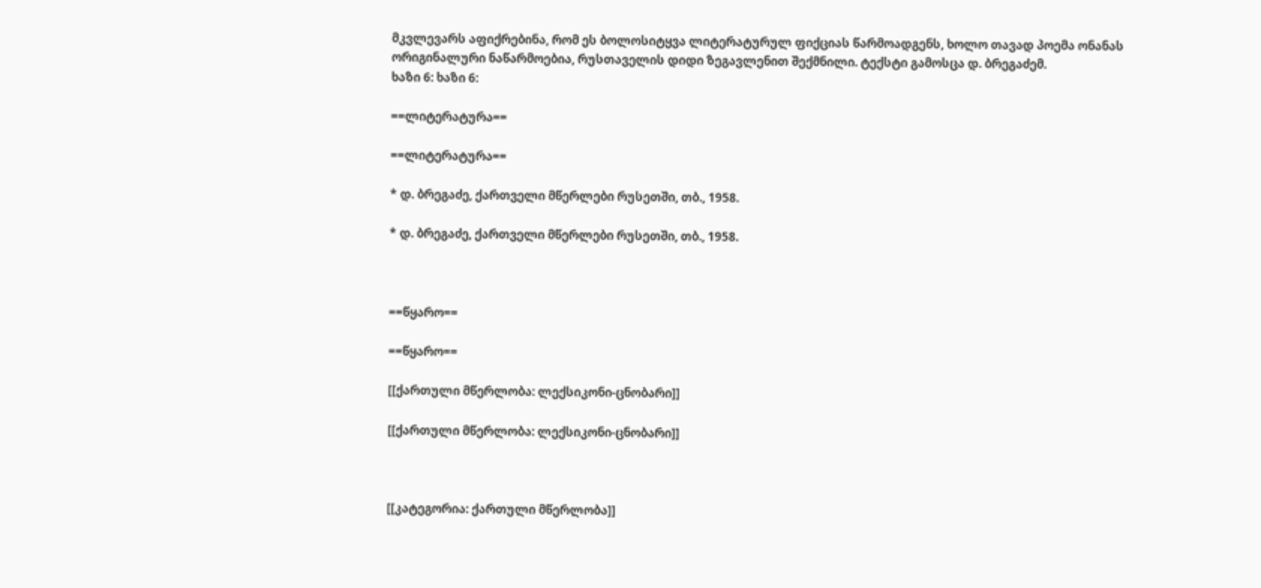მკვლევარს აფიქრებინა, რომ ეს ბოლოსიტყვა ლიტერატურულ ფიქციას წარმოადგენს, ხოლო თავად პოემა ონანას ორიგინალური ნაწარმოებია, რუსთაველის დიდი ზეგავლენით შექმნილი. ტექსტი გამოსცა დ. ბრეგაძემ.
ხაზი 6: ხაზი 6:

==ლიტერატურა==

==ლიტერატურა==

* დ. ბრეგაძე, ქართველი მწერლები რუსეთში, თბ., 1958.

* დ. ბრეგაძე, ქართველი მწერლები რუსეთში, თბ., 1958.



==წყარო==

==წყარო==

[[ქართული მწერლობა: ლექსიკონი-ცნობარი]]

[[ქართული მწერლობა: ლექსიკონი-ცნობარი]]



[[კატეგორია: ქართული მწერლობა]]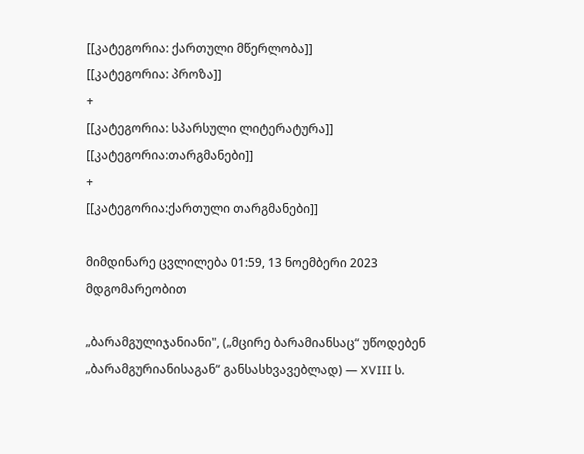[[კატეგორია: ქართული მწერლობა]]
[[კატეგორია: პროზა]]
+
[[კატეგორია: სპარსული ლიტერატურა]]
[[კატეგორია:თარგმანები]]
+
[[კატეგორია:ქართული თარგმანები]]

მიმდინარე ცვლილება 01:59, 13 ნოემბერი 2023 მდგომარეობით

„ბარამგულიჯანიანი", („მცირე ბარამიანსაც“ უწოდებენ „ბარამგურიანისაგან“ განსასხვავებლად) — XVIII ს.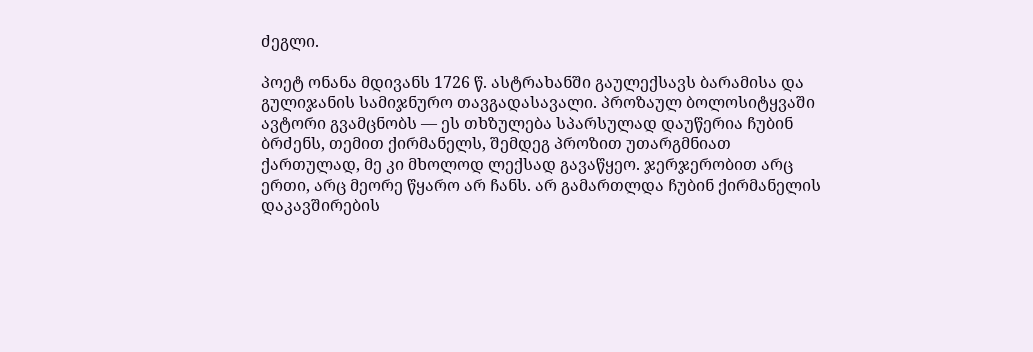ძეგლი.

პოეტ ონანა მდივანს 1726 წ. ასტრახანში გაულექსავს ბარამისა და გულიჯანის სამიჯნურო თავგადასავალი. პროზაულ ბოლოსიტყვაში ავტორი გვამცნობს — ეს თხზულება სპარსულად დაუწერია ჩუბინ ბრძენს, თემით ქირმანელს, შემდეგ პროზით უთარგმნიათ ქართულად, მე კი მხოლოდ ლექსად გავაწყეო. ჯერჯერობით არც ერთი, არც მეორე წყარო არ ჩანს. არ გამართლდა ჩუბინ ქირმანელის დაკავშირების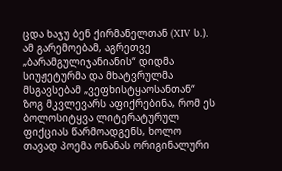ცდა ხაჯუ ბენ ქირმანელთან (XIV ს.). ამ გარემოებამ, აგრეთვე „ბარამგულიჯანიანის“ დიდმა სიუჟეტურმა და მხატვრულმა მსგავსებამ „ვეფხისტყაოსანთან“ ზოგ მკვლევარს აფიქრებინა, რომ ეს ბოლოსიტყვა ლიტერატურულ ფიქციას წარმოადგენს, ხოლო თავად პოემა ონანას ორიგინალური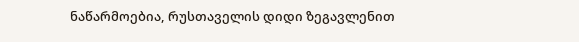ნაწარმოებია, რუსთაველის დიდი ზეგავლენით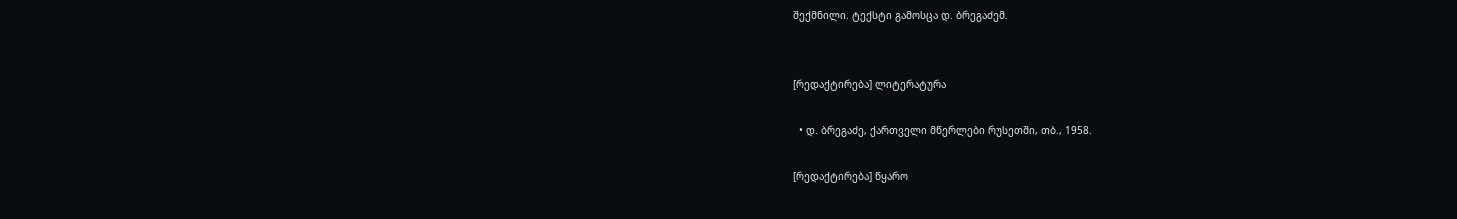შექმნილი. ტექსტი გამოსცა დ. ბრეგაძემ.


[რედაქტირება] ლიტერატურა

  • დ. ბრეგაძე, ქართველი მწერლები რუსეთში, თბ., 1958.

[რედაქტირება] წყარო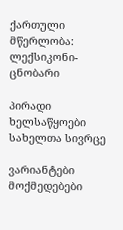ქართული მწერლობა: ლექსიკონი-ცნობარი

პირადი ხელსაწყოები
სახელთა სივრცე

ვარიანტები
მოქმედებები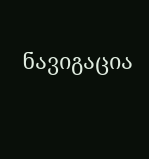ნავიგაცია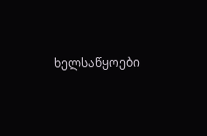ხელსაწყოები